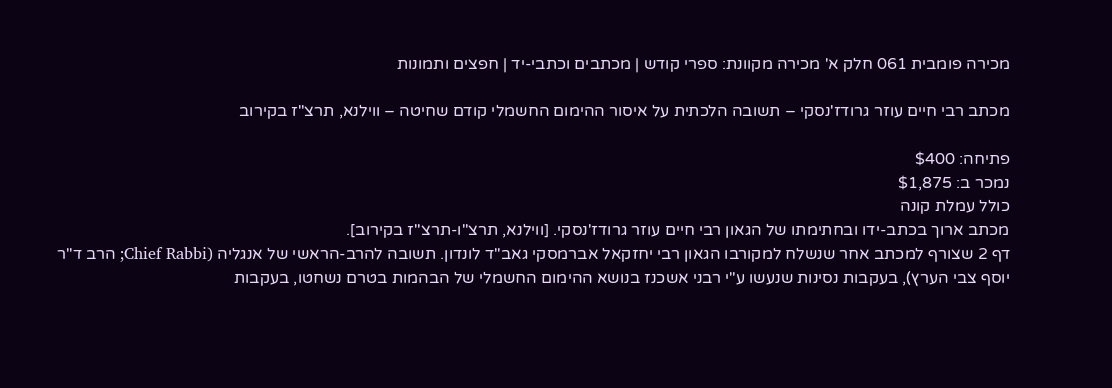מכירה פומבית 061 חלק א' מכירה מקוונת: ספרי קודש | מכתבים וכתבי-יד | חפצים ותמונות

מכתב רבי חיים עוזר גרודז'נסקי – תשובה הלכתית על איסור ההימום החשמלי קודם שחיטה – ווילנא, תרצ"ז בקירוב

פתיחה: $400
נמכר ב: $1,875
כולל עמלת קונה
מכתב ארוך בכתב-ידו ובחתימתו של הגאון רבי חיים עוזר גרודז'נסקי. [ווילנא, תרצ"ו-תרצ"ז בקירוב].
דף 2 שצורף למכתב אחר שנשלח למקורבו הגאון רבי יחזקאל אברמסקי גאב"ד לונדון. תשובה להרב-הראשי של אנגליה (Chief Rabbi; הרב ד"ר יוסף צבי הערץ), בעקבות נסינות שנעשו ע"י רבני אשכנז בנושא ההימום החשמלי של הבהמות בטרם נשחטו, בעקבות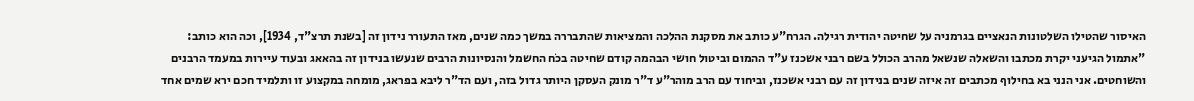האיסור שהטילו השלטונות הנאציים בגרמניה על שחיטה יהודית רגילה. הגרח"ע כותב את מסקנת ההלכה והמציאות שהתבררה במשך כמה שנים, מאז התעורר נידון זה [בשנת תרצ"ד, 1934], וכה הוא כותב:
"אתמול הגיעני יקרת מכתבו והשאלה שנשאל מהרב הכולל בשם רבני אשכנז ע"ד ההמום וביטול חושי הבהמה קודם שחיטה בכֹח החשמל והנסיונות הרבים שנעשו בנידון זה בהאאג ובעוד עיירות במעמד הרבנים והשוחטים. אני הנני בא בחילוף מכתבים זה איזה שנים בנידון זה עם רבני אשכנז, וביחוד עם הרב מוהר"ע ד"ר מונק העסקן היותר גדול בזה, ועם הד"ר ליבא בפראג, מומחה במקצוע זו ותלמיד חכם ירא שמים אחד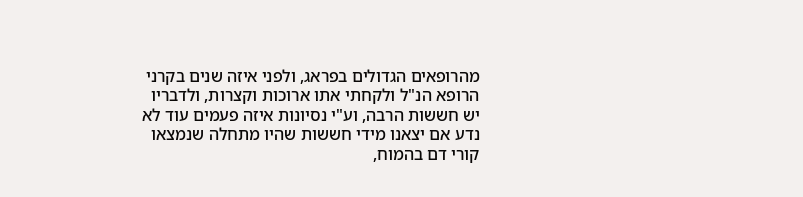מהרופאים הגדולים בפראג, ולפני איזה שנים בקרני הרופא הנ"ל ולקחתי אתו ארוכות וקצרות, ולדבריו יש חששות הרבה, וע"י נסיונות איזה פעמים עוד לא נדע אם יצאנו מידי חששות שהיו מתחלה שנמצאו קורי דם בהמוח,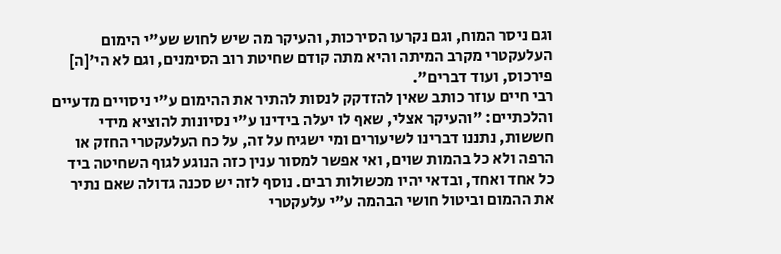וגם ניסר המוח, וגם נקרעו הסירכות, והעיקר מה שיש לחוש שע"י הימום העלעקטרי מקרב המיתה והיא מתה קודם שחיטת רוב הסימנים, וגם לא הי'[ה] פירכוס, ועוד דברים".
רבי חיים עוזר כותב שאין להזדקק לנסות להתיר את ההימום ע"י ניסויים מדעיים והלכתיים: "והעיקר אצלי, שאף לו יעלה בידינו ע"י נסיונות להוציא מידי חששות, נתננו דברינו לשיעורים ומי ישגיח על זה, על כח העלעקטרי החזק או הרפה ולא כל בהמות שוים, ואי אפשר למסור ענין כזה הנוגע לגוף השחיטה ביד כל אחד ואחד, ובדאי יהיו מכשולות רבים. נוסף לזה יש סכנה גדולה שאם נתיר את ההמום וביטול חושי הבהמה ע"י עלעקטרי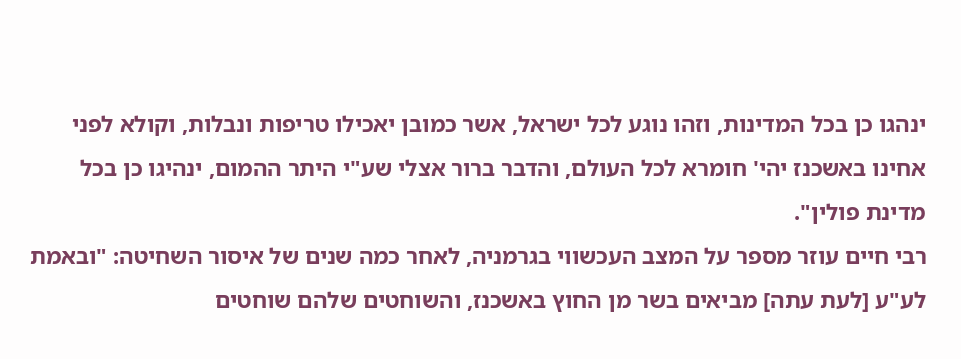ינהגו כן בכל המדינות, וזהו נוגע לכל ישראל, אשר כמובן יאכילו טריפות ונבלות, וקולא לפני אחינו באשכנז יהי' חומרא לכל העולם, והדבר ברור אצלי שע"י היתר ההמום, ינהיגו כן בכל מדינת פולין".
רבי חיים עוזר מספר על המצב העכשווי בגרמניה, לאחר כמה שנים של איסור השחיטה: "ובאמת לע"ע [לעת עתה] מביאים בשר מן החוץ באשכנז, והשוחטים שלהם שוחטים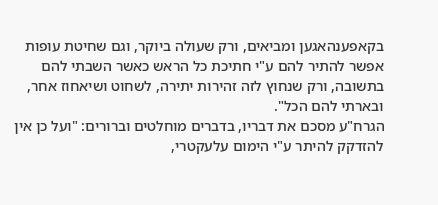בקאפענהאגען ומביאים, ורק שעולה ביוקר, וגם שחיטת עופות אפשר להתיר להם ע"י חתיכת כל הראש כאשר השבתי להם בתשובה, ורק שנחוץ לזה זהירות יתירה, לשחוט ושיאחוז אחר, ובארתי להם הכל".
הגרח"ע מסכם את דבריו, בדברים מוחלטים וברורים: "ועל כן אין להזדקק להיתר ע"י הימום עלעקטרי,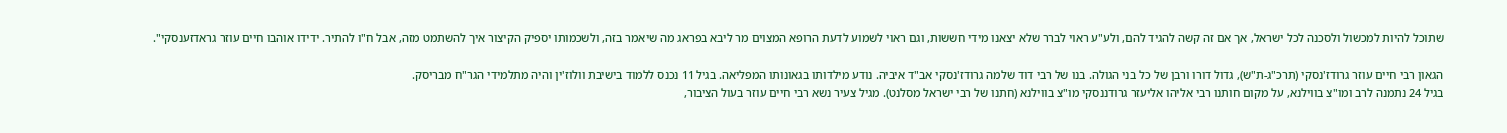שתוכל להיות למכשול ולסכנה לכל ישראל, אך אם זה קשה להגיד להם, ולע"ע ראוי לברר שלא יצאנו מידי חששות, וגם ראוי לשמוע לדעת הרופא המצוים מר ליבא בפראג מה שיאמר בזה, ולשכמותו יספיק הקיצור איך להשתמט מזה, אבל ח"ו להתיר. ידידו אוהבו חיים עוזר גראדזענסקי".

הגאון רבי חיים עוזר גרודז'נסקי (תרכ"ג-ת"ש), גדול דורו ורבן של כל בני הגולה. בנו של רבי דוד שלמה גרודז'נסקי אב"ד איביה. נודע מילדותו בגאונותו המפליאה. בגיל 11 נכנס ללמוד בישיבת וולוז'ין והיה מתלמידי הגר"ח מבריסק.
בגיל 24 נתמנה לרב ומו"צ בווילנא, על מקום חותנו רבי אליהו אליעזר גרודננסקי מו"צ בווילנא (חתנו של רבי ישראל מסלנט). מגיל צעיר נשא רבי חיים עוזר בעול הציבור,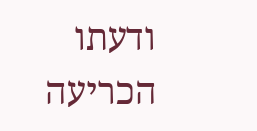ודעתו הכריעה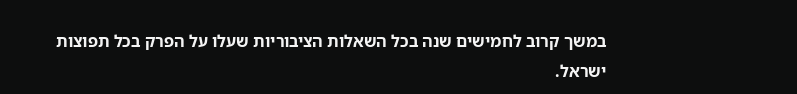במשך קרוב לחמישים שנה בכל השאלות הציבוריות שעלו על הפרק בכל תפוצות ישראל.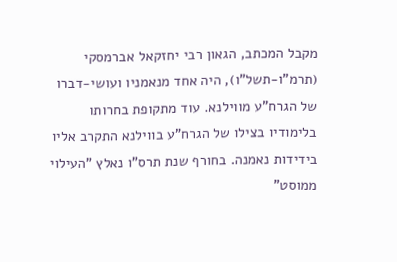מקבל המכתב, הגאון רבי יחזקאל אברמסקי (תרמ"ו-תשל"ו), היה אחד מנאמניו ועושי-דברו של הגרח"ע מווילנא. עוד מתקופת בחרותו בלימודיו בצילו של הגרח"ע בווילנא התקרב אליו בידידות נאמנה. בחורף שנת תרס"ו נאלץ "העילוי ממוסט"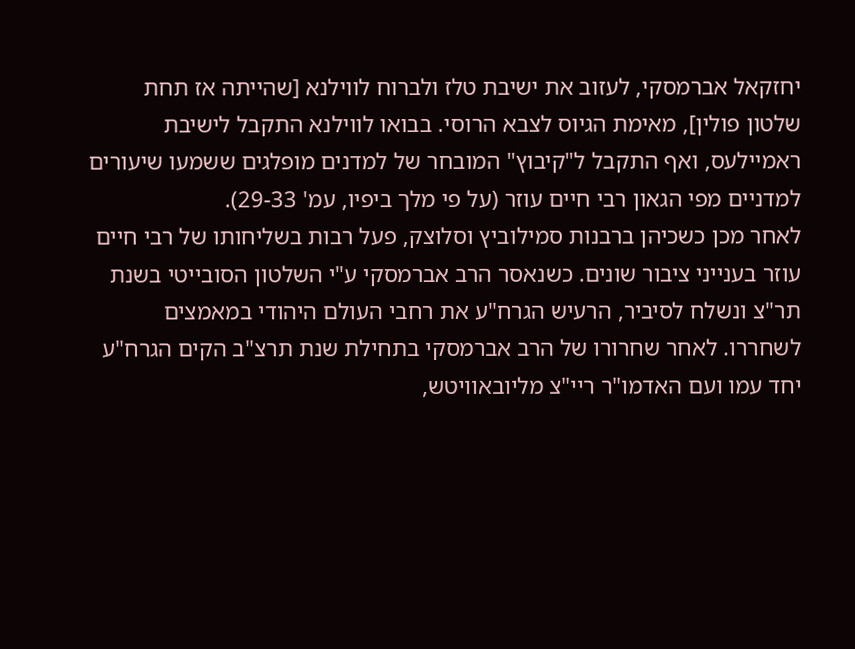יחזקאל אברמסקי, לעזוב את ישיבת טלז ולברוח לווילנא [שהייתה אז תחת שלטון פולין], מאימת הגיוס לצבא הרוסי. בבואו לווילנא התקבל לישיבת ראמיילעס, ואף התקבל ל"קיבוץ" המובחר של למדנים מופלגים ששמעו שיעורים למדניים מפי הגאון רבי חיים עוזר (על פי מלך ביפיו, עמ' 29-33).
לאחר מכן כשכיהן ברבנות סמילוביץ וסלוצק, פעל רבות בשליחותו של רבי חיים עוזר בענייני ציבור שונים. כשנאסר הרב אברמסקי ע"י השלטון הסובייטי בשנת תר"צ ונשלח לסיביר, הרעיש הגרח"ע את רחבי העולם היהודי במאמצים לשחררו. לאחר שחרורו של הרב אברמסקי בתחילת שנת תרצ"ב הקים הגרח"ע יחד עמו ועם האדמו"ר ריי"צ מליובאוויטש,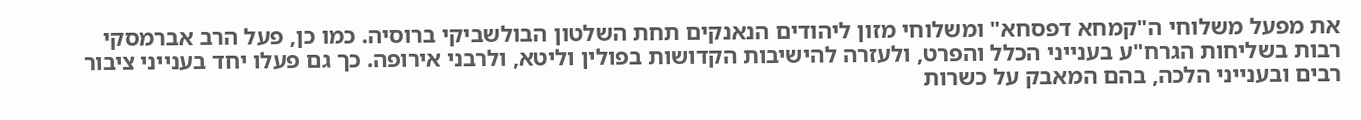את מפעל משלוחי ה"קמחא דפסחא" ומשלוחי מזון ליהודים הנאנקים תחת השלטון הבולשביקי ברוסיה. כמו כן, פעל הרב אברמסקי רבות בשליחות הגרח"ע בענייני הכלל והפרט, ולעזרה להישיבות הקדושות בפולין וליטא, ולרבני אירופה. כך גם פעלו יחד בענייני ציבור רבים ובענייני הלכה, בהם המאבק על כשרות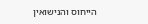הייחוס והנישואין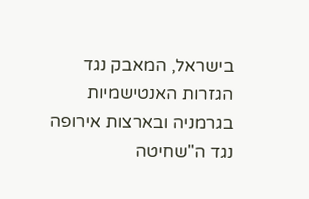בישראל, המאבק נגד הגזרות האנטישמיות בגרמניה ובארצות אירופה נגד ה"שחיטה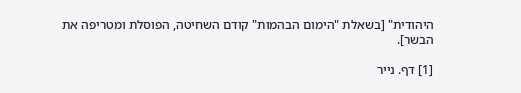היהודית" [בשאלת "הימום הבהמות" קודם השחיטה, הפוסלת ומטריפה את הבשר].

[1] דף. נייר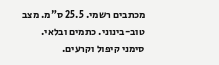מכתבים רשמי. 25.5 ס"מ. מצב טוב-בינוני. כתמים ובלאי. סימני קיפול וקרעים.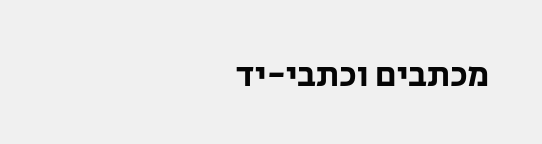מכתבים וכתבי-יד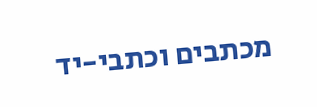מכתבים וכתבי-יד